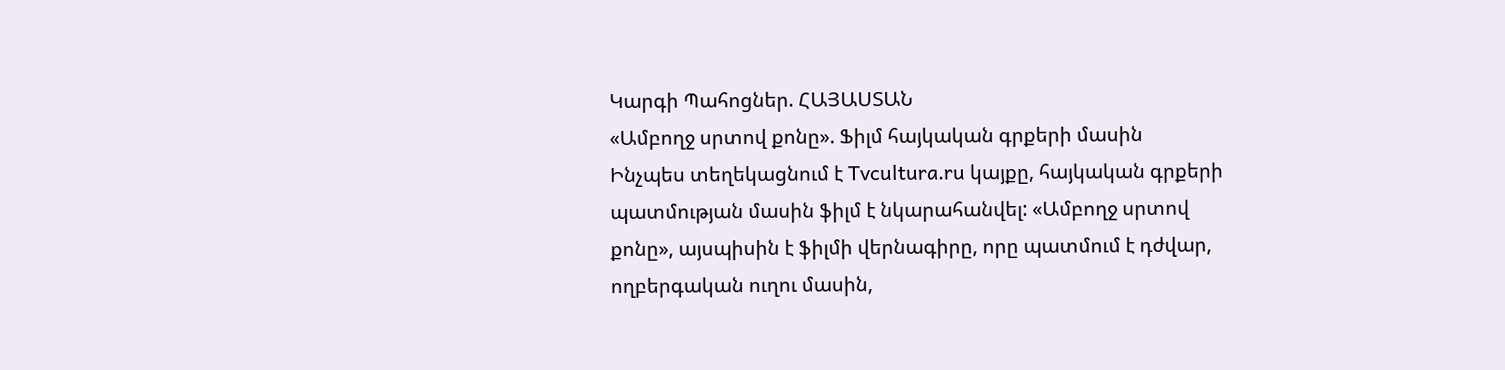Կարգի Պահոցներ. ՀԱՅԱՍՏԱՆ
«Ամբողջ սրտով քոնը». Ֆիլմ հայկական գրքերի մասին
Ինչպես տեղեկացնում է Tvcultura.ru կայքը, հայկական գրքերի պատմության մասին ֆիլմ է նկարահանվել: «Ամբողջ սրտով քոնը», այսպիսին է ֆիլմի վերնագիրը, որը պատմում է դժվար, ողբերգական ուղու մասին,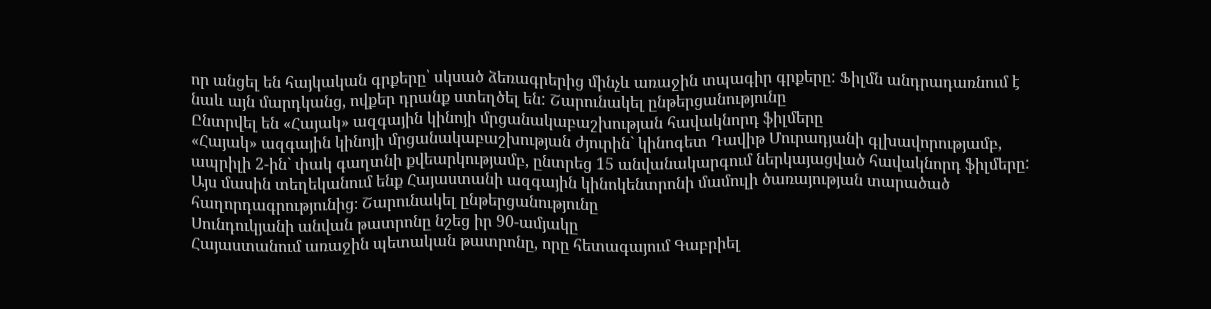որ անցել են հայկական գրքերը՝ սկսած ձեռագրերից մինչև առաջին տպագիր գրքերը: Ֆիլմն անդրադառնում է նաև այն մարդկանց, ովքեր դրանք ստեղծել են: Շարունակել ընթերցանությունը
Ընտրվել են «Հայակ» ազգային կինոյի մրցանակաբաշխության հավակնորդ ֆիլմերը
«Հայակ» ազգային կինոյի մրցանակաբաշխության ժյուրին` կինոգետ Դավիթ Մուրադյանի գլխավորությամբ, ապրիլի 2-ին` փակ գաղտնի քվեարկությամբ, ընտրեց 15 անվանակարգում ներկայացված հավակնորդ ֆիլմերը: Այս մասին տեղեկանում ենք Հայաստանի ազգային կինոկենտրոնի մամուլի ծառայության տարածած հաղորդագրությունից։ Շարունակել ընթերցանությունը
Սունդուկյանի անվան թատրոնը նշեց իր 90-ամյակը
Հայաստանում առաջին պետական թատրոնը, որը հետագայում Գաբրիել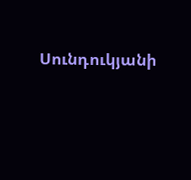Սունդուկյանի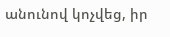անունով կոչվեց, իր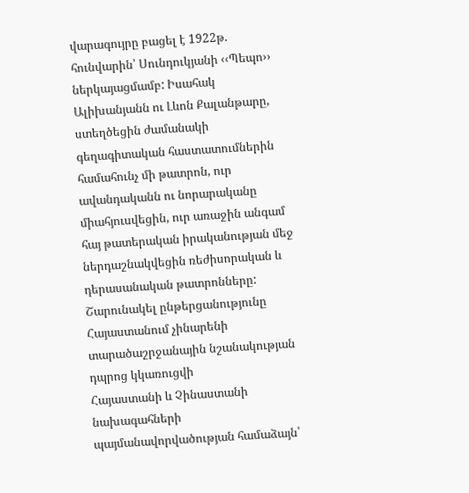վարագույրը բացել է 1922թ. հունվարին՝ Սունդուկյանի ‹‹Պեպո›› ներկայացմամբ: Իսահակ Ալիխանյանն ու Լևոն Քալանթարը, ստեղծեցին ժամանակի գեղագիտական հաստատումներին համահունչ մի թատրոն, ուր ավանդականն ու նորարականը միահյուսվեցին, ուր առաջին անգամ հայ թատերական իրականության մեջ ներդաշնակվեցին ռեժիսորական և դերասանական թատրոնները: Շարունակել ընթերցանությունը
Հայաստանում չինարենի տարածաշրջանային նշանակության դպրոց կկառուցվի
Հայաստանի և Չինաստանի նախագահների պայմանավորվածության համաձայն՝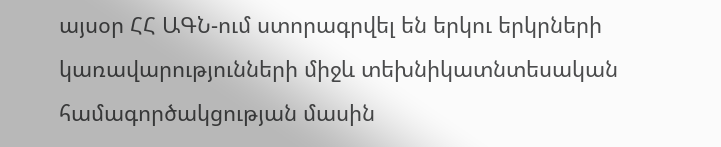այսօր ՀՀ ԱԳՆ-ում ստորագրվել են երկու երկրների կառավարությունների միջև տեխնիկատնտեսական համագործակցության մասին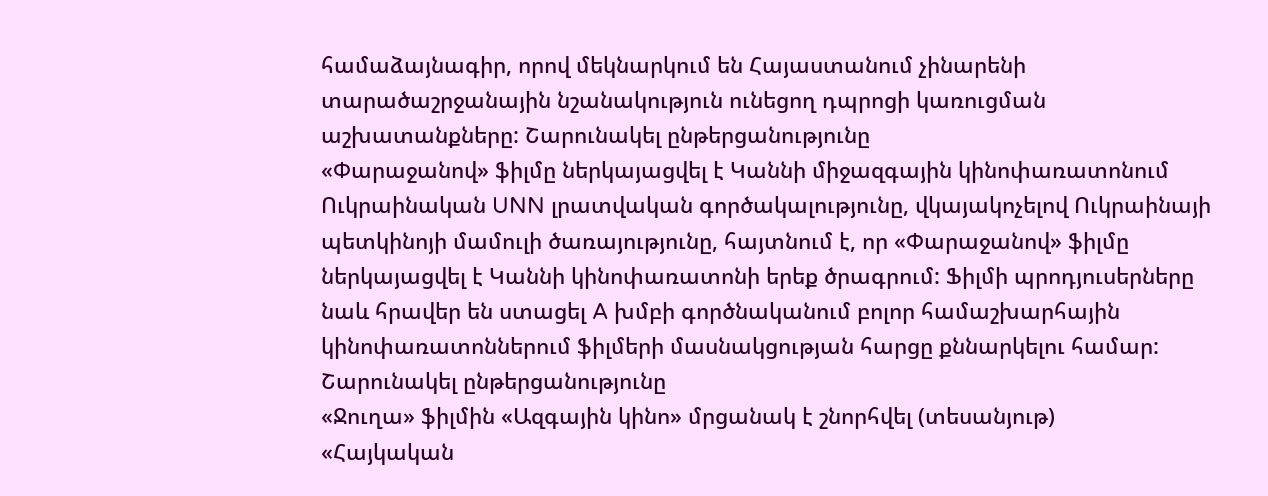համաձայնագիր, որով մեկնարկում են Հայաստանում չինարենի տարածաշրջանային նշանակություն ունեցող դպրոցի կառուցման աշխատանքները: Շարունակել ընթերցանությունը
«Փարաջանով» ֆիլմը ներկայացվել է Կաննի միջազգային կինոփառատոնում
Ուկրաինական UNN լրատվական գործակալությունը, վկայակոչելով Ուկրաինայի պետկինոյի մամուլի ծառայությունը, հայտնում է, որ «Փարաջանով» ֆիլմը ներկայացվել է Կաննի կինոփառատոնի երեք ծրագրում: Ֆիլմի պրոդյուսերները նաև հրավեր են ստացել A խմբի գործնականում բոլոր համաշխարհային կինոփառատոններում ֆիլմերի մասնակցության հարցը քննարկելու համար: Շարունակել ընթերցանությունը
«Ջուղա» ֆիլմին «Ազգային կինո» մրցանակ է շնորհվել (տեսանյութ)
«Հայկական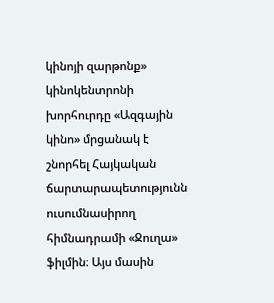կինոյի զարթոնք» կինոկենտրոնի խորհուրդը «Ազգային կինո» մրցանակ է շնորհել Հայկական ճարտարապետությունն ուսումնասիրող հիմնադրամի «Ջուղա» ֆիլմին։ Այս մասին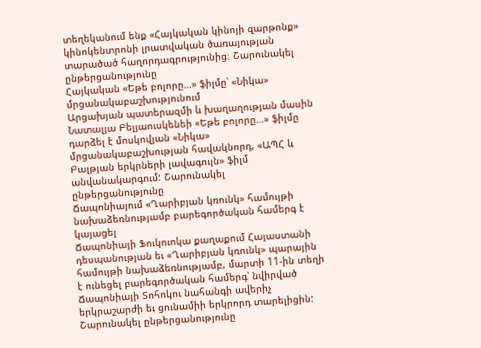տեղեկանում ենք «Հայկական կինոյի զարթոնք» կինոկենտրոնի լրատվական ծառայության տարածած հաղորդագրությունից։ Շարունակել ընթերցանությունը
Հայկական «Եթե բոլորը…» ֆիլմը՝ «Նիկա» մրցանակաբաշխությունում
Արցախյան պատերազմի և խաղաղության մասին Նատալյա Բելյաուսկենեի «Եթե բոլորը…» ֆիլմը դարձել է մոսկովյան «Նիկա» մրցանակաբաշխության հավակնորդ, «ԱՊՀ և Բալթյան երկրների լավագույն» ֆիլմ անվանակարգում: Շարունակել ընթերցանությունը
Ճապոնիայում «Ղարիբյան կռունկ» համույթի նախաձեռնությամբ բարեգործական համերգ է կայացել
Ճապոնիայի Ֆուկուոկա քաղաքում Հայաստանի դեսպանության եւ «Ղարիբյան կռունկ» պարային համույթի նախաձեռնությամբ, մարտի 11-ին տեղի է ունեցել բարեգործական համերգ՝ նվիրված Ճապոնիայի Տոհոկու նահանգի ավերիչ երկրաշարժի եւ ցունամիի երկրորդ տարելիցին: Շարունակել ընթերցանությունը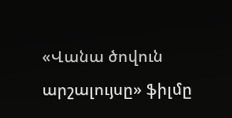«Վանա ծովուն արշալույսը» ֆիլմը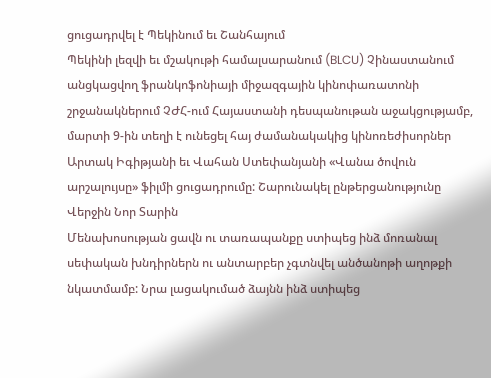ցուցադրվել է Պեկինում եւ Շանհայում
Պեկինի լեզվի եւ մշակութի համալսարանում (BLCU) Չինաստանում անցկացվող ֆրանկոֆոնիայի միջազգային կինոփառատոնի շրջանակներում ՉԺՀ-ում Հայաստանի դեսպանութան աջակցությամբ, մարտի 9-ին տեղի է ունեցել հայ ժամանակակից կինոռեժիսորներ Արտակ Իգիթյանի եւ Վահան Ստեփանյանի «Վանա ծովուն արշալույսը» ֆիլմի ցուցադրումը: Շարունակել ընթերցանությունը
Վերջին Նոր Տարին
Մենախոսության ցավն ու տառապանքը ստիպեց ինձ մոռանալ սեփական խնդիրներն ու անտարբեր չգտնվել անծանոթի աղոթքի նկատմամբ: Նրա լացակումած ձայնն ինձ ստիպեց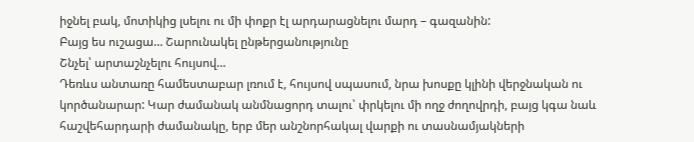իջնել բակ, մոտիկից լսելու ու մի փոքր էլ արդարացնելու մարդ – գազանին:
Բայց ես ուշացա… Շարունակել ընթերցանությունը
Շնչել՝ արտաշնչելու հույսով…
Դեռևս անտառը համեստաբար լռում է, հույսով սպասում, նրա խոսքը կլինի վերջնական ու կործանարար: Կար ժամանակ անմնացորդ տալու՝ փրկելու մի ողջ ժողովրդի, բայց կգա նաև հաշվեհարդարի ժամանակը, երբ մեր անշնորհակալ վարքի ու տասնամյակների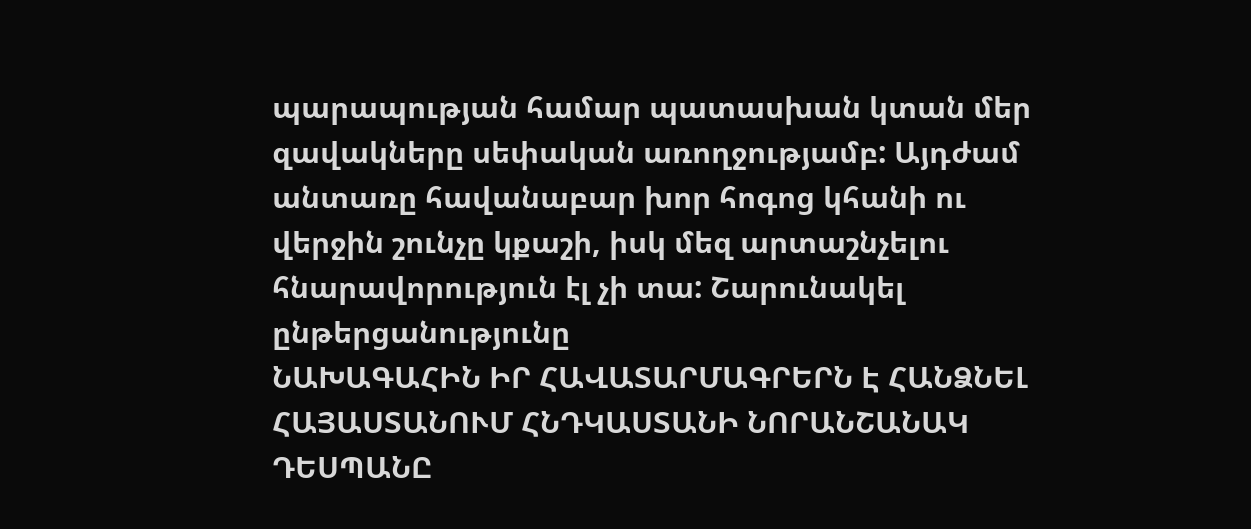պարապության համար պատասխան կտան մեր զավակները սեփական առողջությամբ: Այդժամ անտառը հավանաբար խոր հոգոց կհանի ու վերջին շունչը կքաշի, իսկ մեզ արտաշնչելու հնարավորություն էլ չի տա: Շարունակել ընթերցանությունը
ՆԱԽԱԳԱՀԻՆ ԻՐ ՀԱՎԱՏԱՐՄԱԳՐԵՐՆ Է ՀԱՆՁՆԵԼ ՀԱՅԱՍՏԱՆՈՒՄ ՀՆԴԿԱՍՏԱՆԻ ՆՈՐԱՆՇԱՆԱԿ ԴԵՍՊԱՆԸ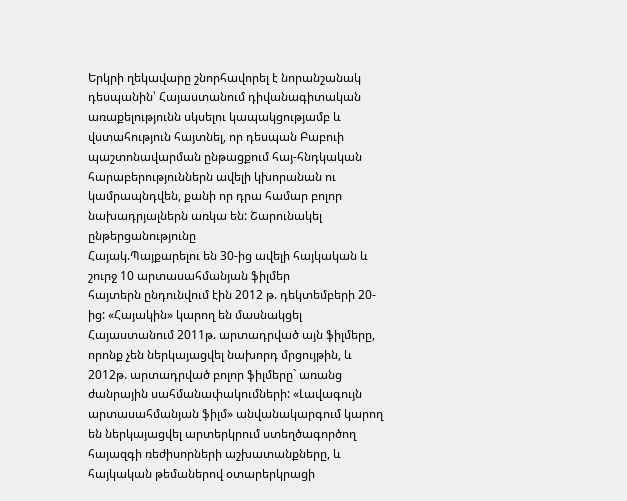Երկրի ղեկավարը շնորհավորել է նորանշանակ դեսպանին՝ Հայաստանում դիվանագիտական առաքելությունն սկսելու կապակցությամբ և վստահություն հայտնել, որ դեսպան Բաբուի պաշտոնավարման ընթացքում հայ-հնդկական հարաբերություններն ավելի կխորանան ու կամրապնդվեն, քանի որ դրա համար բոլոր նախադրյալներն առկա են: Շարունակել ընթերցանությունը
Հայակ.Պայքարելու են 30-ից ավելի հայկական և շուրջ 10 արտասահմանյան ֆիլմեր
հայտերն ընդունվում էին 2012 թ. դեկտեմբերի 20-ից: «Հայակին» կարող են մասնակցել Հայաստանում 2011թ. արտադրված այն ֆիլմերը, որոնք չեն ներկայացվել նախորդ մրցույթին, և 2012թ. արտադրված բոլոր ֆիլմերը` առանց ժանրային սահմանափակումների: «Լավագույն արտասահմանյան ֆիլմ» անվանակարգում կարող են ներկայացվել արտերկրում ստեղծագործող հայազգի ռեժիսորների աշխատանքները, և հայկական թեմաներով օտարերկրացի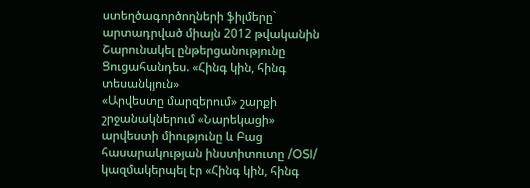ստեղծագործողների ֆիլմերը` արտադրված միայն 2012 թվականին Շարունակել ընթերցանությունը
Ցուցահանդես. «Հինգ կին, հինգ տեսանկյուն»
«Արվեստը մարզերում» շարքի շրջանակներում «Նարեկացի» արվեստի միությունը և Բաց հասարակության ինստիտուտը /OSI/ կազմակերպել էր «Հինգ կին, հինգ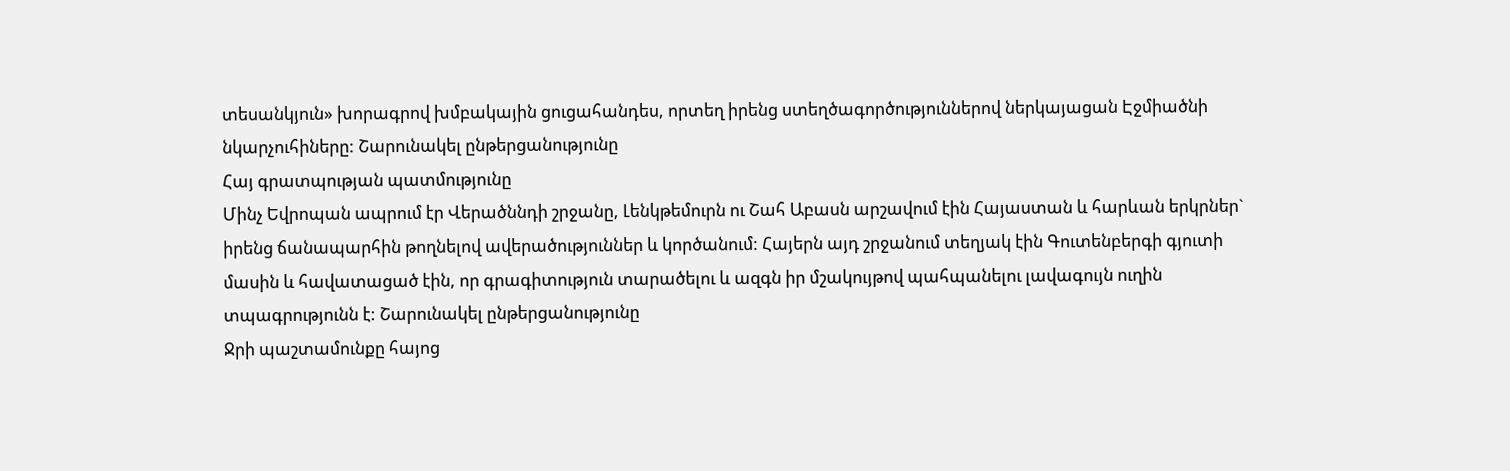տեսանկյուն» խորագրով խմբակային ցուցահանդես, որտեղ իրենց ստեղծագործություններով ներկայացան Էջմիածնի նկարչուհիները: Շարունակել ընթերցանությունը
Հայ գրատպության պատմությունը
Մինչ Եվրոպան ապրում էր Վերածննդի շրջանը, Լենկթեմուրն ու Շահ Աբասն արշավում էին Հայաստան և հարևան երկրներ` իրենց ճանապարհին թողնելով ավերածություններ և կործանում: Հայերն այդ շրջանում տեղյակ էին Գուտենբերգի գյուտի մասին և հավատացած էին, որ գրագիտություն տարածելու և ազգն իր մշակույթով պահպանելու լավագույն ուղին տպագրությունն է: Շարունակել ընթերցանությունը
Ջրի պաշտամունքը հայոց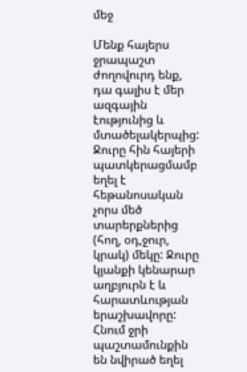մեջ

Մենք հայերս ջրապաշտ ժողովուրդ ենք, դա գալիս է մեր ազգային էությունից և մտածելակերպից: Ջուրը հին հայերի պատկերացմամբ եղել է հեթանոսական չորս մեծ տարերքներից (հող, օդ,ջուր, կրակ) մեկը: Ջուրը կյանքի կենարար աղբյուրն է և հարատևության երաշխավորը: Հնում ջրի պաշտամունքին են նվիրած եղել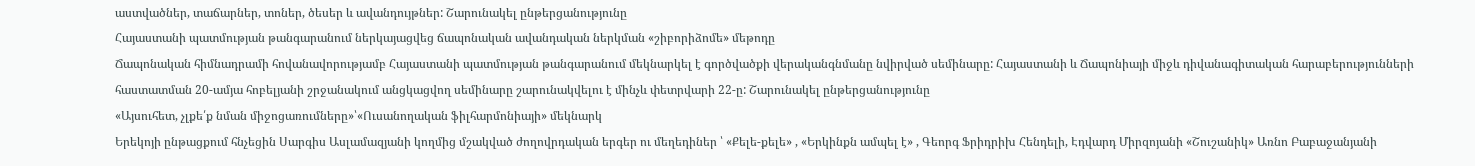աստվածներ, տաճարներ, տոներ, ծեսեր և ավանդույթներ: Շարունակել ընթերցանությունը
Հայաստանի պատմության թանգարանում ներկայացվեց ճապոնական ավանդական ներկման «շիբորիձոմե» մեթոդը
Ճապոնական հիմնադրամի հովանավորությամբ Հայաստանի պատմության թանգարանում մեկնարկել է գործվածքի վերականգնմանը նվիրված սեմինարը: Հայաստանի և Ճապոնիայի միջև դիվանագիտական հարաբերությունների հաստատման 20-ամյա հոբելյանի շրջանակում անցկացվող սեմինարը շարունակվելու է մինչև փետրվարի 22-ը: Շարունակել ընթերցանությունը
«Այսուհետ, չլքե՛ք նման միջոցառումները»՝«Ուսանողական ֆիլհարմոնիայի» մեկնարկ
Երեկոյի ընթացքում հնչեցին Սարգիս Ասլամազյանի կողմից մշակված ժողովրդական երգեր ու մեղեդիներ ՝ «Քելե-քելե» , «Երկինքն ամպել է» , Գեորգ Ֆրիդրիխ Հենդելի, Էդվարդ Միրզոյանի «Շուշանիկ» Առնո Բաբաջանյանի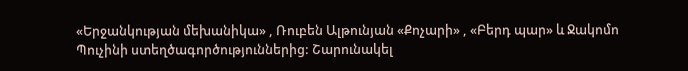«Երջանկության մեխանիկա» , Ռուբեն Ալթունյան «Քոչարի» , «Բերդ պար» և Ջակոմո Պուչինի ստեղծագործություններից: Շարունակել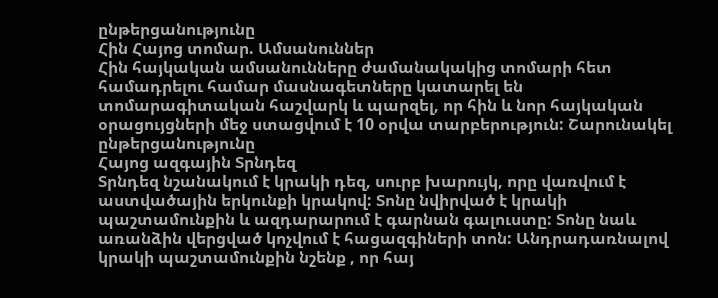ընթերցանությունը
Հին Հայոց տոմար. Ամսանուններ
Հին հայկական ամսանունները ժամանակակից տոմարի հետ համադրելու համար մասնագետները կատարել են տոմարագիտական հաշվարկ և պարզել, որ հին և նոր հայկական օրացույցների մեջ ստացվում է 10 օրվա տարբերություն: Շարունակել ընթերցանությունը
Հայոց ազգային Տրնդեզ
Տրնդեզ նշանակում է կրակի դեզ, սուրբ խարույկ, որը վառվում է աստվածային երկունքի կրակով: Տոնը նվիրված է կրակի պաշտամունքին և ազդարարում է գարնան գալուստը: Տոնը նաև առանձին վերցված կոչվում է հացազգիների տոն: Անդրադառնալով կրակի պաշտամունքին նշենք , որ հայ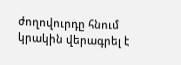ժողովուրդը հնում կրակին վերագրել է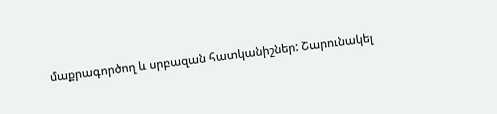մաքրագործող և սրբազան հատկանիշներ: Շարունակել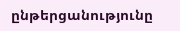ընթերցանությունը